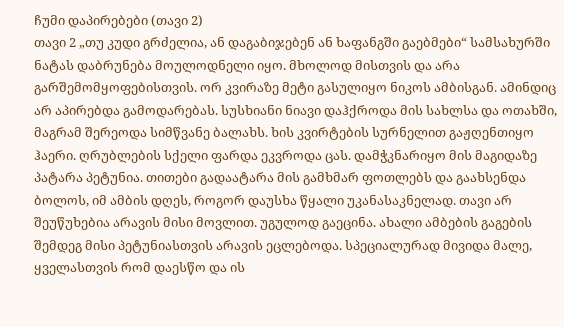ჩუმი დაპირებები (თავი 2)
თავი 2 „თუ კუდი გრძელია, ან დაგაბიჯებენ ან ხაფანგში გაებმები“ სამსახურში ნატას დაბრუნება მოულოდნელი იყო. მხოლოდ მისთვის და არა გარშემომყოფებისთვის. ორ კვირაზე მეტი გასულიყო ნიკოს ამბისგან. ამინდიც არ აპირებდა გამოდარებას. სუსხიანი ნიავი დაჰქროდა მის სახლსა და ოთახში, მაგრამ შერეოდა სიმწვანე ბალახს. ხის კვირტების სურნელით გაჟღენთიყო ჰაერი. ღრუბლების სქელი ფარდა ეკვროდა ცას. დამჭკნარიყო მის მაგიდაზე პატარა პეტუნია. თითები გადაატარა მის გამხმარ ფოთლებს და გაახსენდა ბოლოს, იმ ამბის დღეს, როგორ დაუსხა წყალი უკანასაკნელად. თავი არ შეუწუხებია არავის მისი მოვლით. უგულოდ გაეცინა. ახალი ამბების გაგების შემდეგ მისი პეტუნიასთვის არავის ეცლებოდა. სპეციალურად მივიდა მალე, ყველასთვის რომ დაესწო და ის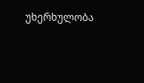უხერხულობა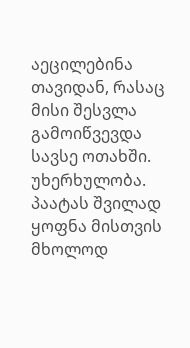აეცილებინა თავიდან, რასაც მისი შესვლა გამოიწვევდა სავსე ოთახში. უხერხულობა. პაატას შვილად ყოფნა მისთვის მხოლოდ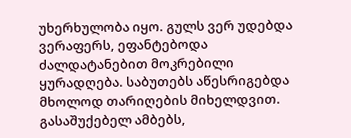უხერხულობა იყო. გულს ვერ უდებდა ვერაფერს, ეფანტებოდა ძალდატანებით მოკრებილი ყურადღება. საბუთებს აწესრიგებდა მხოლოდ თარიღების მიხელდვით. გასაშუქებელ ამბებს,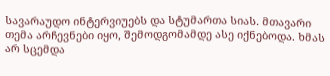სავარაუდო ინტერვიუებს და სტუმართა სიას. მთავარი თემა არჩევნები იყო, შემოდგომამდე ასე იქნებოდა. ხმას არ სცემდა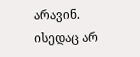არავინ. ისედაც არ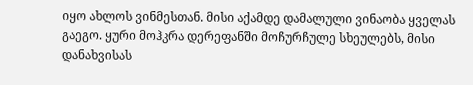იყო ახლოს ვინმესთან. მისი აქამდე დამალული ვინაობა ყველას გაეგო. ყური მოჰკრა დერეფანში მოჩურჩულე სხეულებს, მისი დანახვისას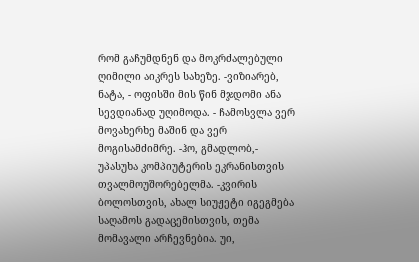რომ გაჩუმდნენ და მოკრძალებული ღიმილი აიკრეს სახეზე. -ვიზიარებ, ნატა, - ოფისში მის წინ მჯდომი ანა სევდიანად უღიმოდა. - ჩამოსვლა ვერ მოვახერხე მაშინ და ვერ მოგისამძიმრე. -ჰო, გმადლობ,- უპასუხა კომპიუტერის ეკრანისთვის თვალმოუშორებელმა. -კვირის ბოლოსთვის, ახალ სიუჟეტი იგეგმება საღამოს გადაცემისთვის, თემა მომავალი არჩევნებია. უი,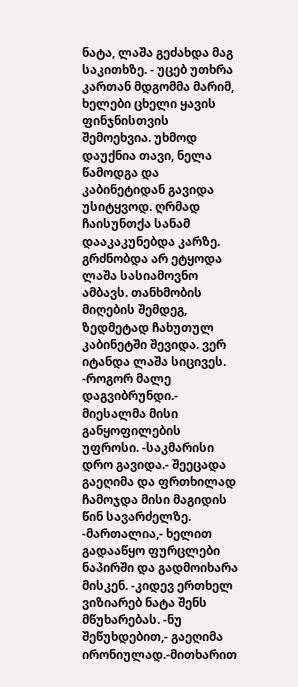ნატა, ლაშა გეძახდა მაგ საკითხზე. - უცებ უთხრა კართან მდგომმა მარიმ, ხელები ცხელი ყავის ფინჯნისთვის შემოეხვია. უხმოდ დაუქნია თავი, ნელა წამოდგა და კაბინეტიდან გავიდა უსიტყვოდ. ღრმად ჩაისუნთქა სანამ დააკაკუნებდა კარზე. გრძნობდა არ ეტყოდა ლაშა სასიამოვნო ამბავს. თანხმობის მიღების შემდეგ, ზედმეტად ჩახუთულ კაბინეტში შევიდა. ვერ იტანდა ლაშა სიცივეს. -როგორ მალე დაგვიბრუნდი.- მიესალმა მისი განყოფილების უფროსი. -საკმარისი დრო გავიდა.- შეეცადა გაეღიმა და ფრთხილად ჩამოჯდა მისი მაგიდის წინ სავარძელზე. -მართალია,- ხელით გადააწყო ფურცლები ნაპირში და გადმოიხარა მისკენ. -კიდევ ერთხელ ვიზიარებ ნატა შენს მწუხარებას. -ნუ შეწუხდებით,- გაეღიმა ირონიულად.-მითხარით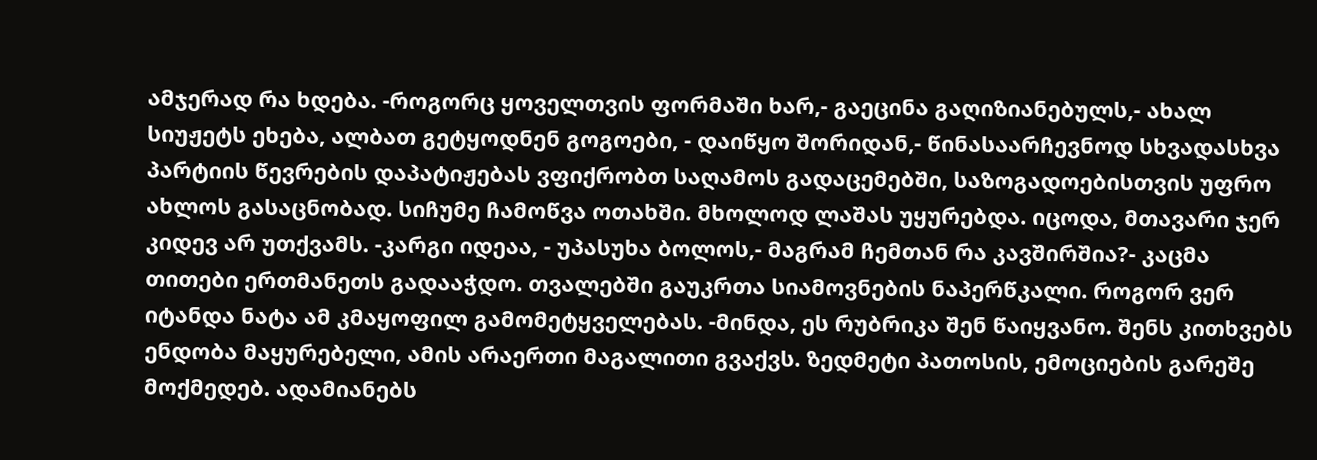ამჯერად რა ხდება. -როგორც ყოველთვის ფორმაში ხარ,- გაეცინა გაღიზიანებულს,- ახალ სიუჟეტს ეხება, ალბათ გეტყოდნენ გოგოები, - დაიწყო შორიდან,- წინასაარჩევნოდ სხვადასხვა პარტიის წევრების დაპატიჟებას ვფიქრობთ საღამოს გადაცემებში, საზოგადოებისთვის უფრო ახლოს გასაცნობად. სიჩუმე ჩამოწვა ოთახში. მხოლოდ ლაშას უყურებდა. იცოდა, მთავარი ჯერ კიდევ არ უთქვამს. -კარგი იდეაა, - უპასუხა ბოლოს,- მაგრამ ჩემთან რა კავშირშია?- კაცმა თითები ერთმანეთს გადააჭდო. თვალებში გაუკრთა სიამოვნების ნაპერწკალი. როგორ ვერ იტანდა ნატა ამ კმაყოფილ გამომეტყველებას. -მინდა, ეს რუბრიკა შენ წაიყვანო. შენს კითხვებს ენდობა მაყურებელი, ამის არაერთი მაგალითი გვაქვს. ზედმეტი პათოსის, ემოციების გარეშე მოქმედებ. ადამიანებს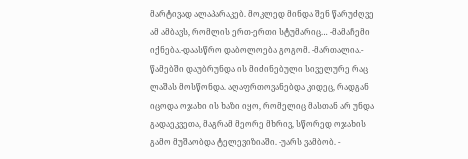მარტივად ალაპარაკებ. მოკლედ მინდა შენ წარუძღვე ამ ამბავს, რომლის ერთ-ერთი სტუმარიც… -მამაჩემი იქნება.-დაასწრო დაბოლოება გოგომ. -მართალია.- წამებში დაუბრუნდა ის მიძინებული სიველურე რაც ლაშას მოსწონდა. აღაფრთოვანებდა კიდეც, რადგან იცოდა ოჯახი ის ხაზი იყო, რომელიც მასთან არ უნდა გადაეკვეთა, მაგრამ მეორე მხრივ, სწორედ ოჯახის გამო მუშაობდა ტელევიზიაში. -უარს ვამბობ. -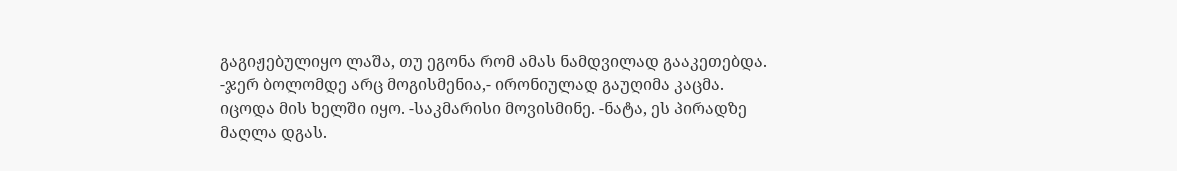გაგიჟებულიყო ლაშა, თუ ეგონა რომ ამას ნამდვილად გააკეთებდა. -ჯერ ბოლომდე არც მოგისმენია,- ირონიულად გაუღიმა კაცმა. იცოდა მის ხელში იყო. -საკმარისი მოვისმინე. -ნატა, ეს პირადზე მაღლა დგას.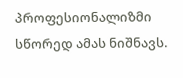პროფესიონალიზმი სწორედ ამას ნიშნავს.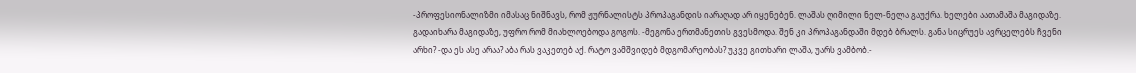-პროფესიონალიზმი იმასაც ნიშნავს, რომ ჟურნალისტს პროპაგანდის იარაღად არ იყენებენ. ლაშას ღიმილი ნელ-ნელა გაუქრა. ხელები აათამაშა მაგიდაზე. გადაიხარა მაგიდაზე, უფრო რომ მიახლოებოდა გოგოს. -მეგონა ერთმანეთის გვესმოდა. შენ კი პროპაგანდაში მდებ ბრალს. განა სიცრუეს ავრცელებს ჩვენი არხი? -და ეს ასე არაა? აბა რას ვაკეთებ აქ. რატო ვამშვიდებ მდგომარეობას? უკვე გითხარი ლაშა, უარს ვამბობ.-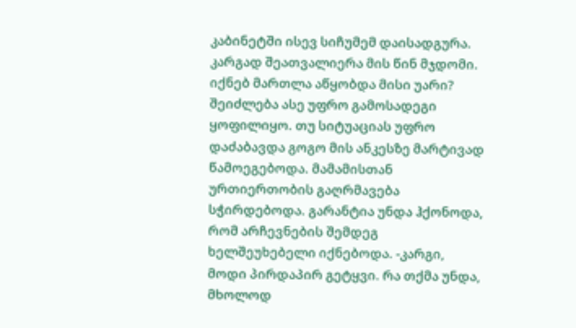კაბინეტში ისევ სიჩუმემ დაისადგურა. კარგად შეათვალიერა მის წინ მჯდომი. იქნებ მართლა აწყობდა მისი უარი? შეიძლება ასე უფრო გამოსადეგი ყოფილიყო. თუ სიტუაციას უფრო დაძაბავდა გოგო მის ანკესზე მარტივად წამოეგებოდა. მამამისთან ურთიერთობის გაღრმავება სჭირდებოდა. გარანტია უნდა ჰქონოდა, რომ არჩევნების შემდეგ ხელშეუხებელი იქნებოდა. -კარგი, მოდი პირდაპირ გეტყვი. რა თქმა უნდა, მხოლოდ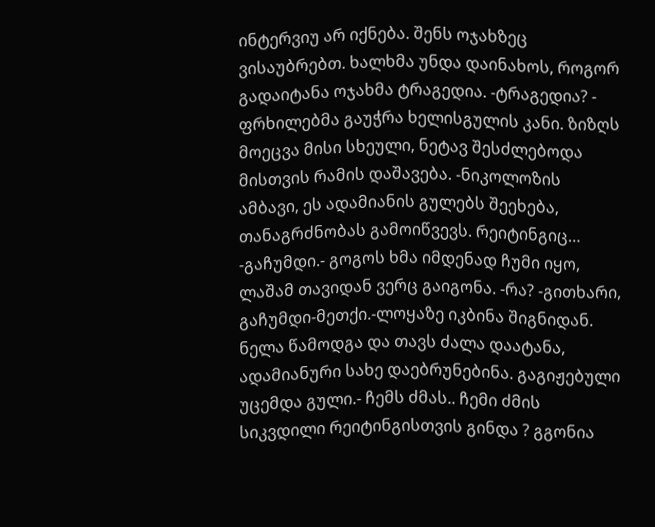ინტერვიუ არ იქნება. შენს ოჯახზეც ვისაუბრებთ. ხალხმა უნდა დაინახოს, როგორ გადაიტანა ოჯახმა ტრაგედია. -ტრაგედია? - ფრხილებმა გაუჭრა ხელისგულის კანი. ზიზღს მოეცვა მისი სხეული, ნეტავ შესძლებოდა მისთვის რამის დაშავება. -ნიკოლოზის ამბავი, ეს ადამიანის გულებს შეეხება, თანაგრძნობას გამოიწვევს. რეიტინგიც… -გაჩუმდი.- გოგოს ხმა იმდენად ჩუმი იყო, ლაშამ თავიდან ვერც გაიგონა. -რა? -გითხარი, გაჩუმდი-მეთქი.-ლოყაზე იკბინა შიგნიდან. ნელა წამოდგა და თავს ძალა დაატანა, ადამიანური სახე დაებრუნებინა. გაგიჟებული უცემდა გული.- ჩემს ძმას.. ჩემი ძმის სიკვდილი რეიტინგისთვის გინდა ? გგონია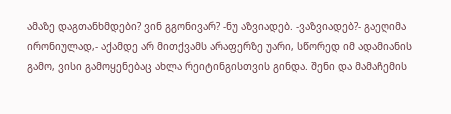ამაზე დაგთანხმდები? ვინ გგონივარ? -ნუ აზვიადებ. -ვაზვიადებ?- გაეღიმა ირონიულად,- აქამდე არ მითქვამს არაფერზე უარი, სწორედ იმ ადამიანის გამო, ვისი გამოყენებაც ახლა რეიტინგისთვის გინდა. შენი და მამაჩემის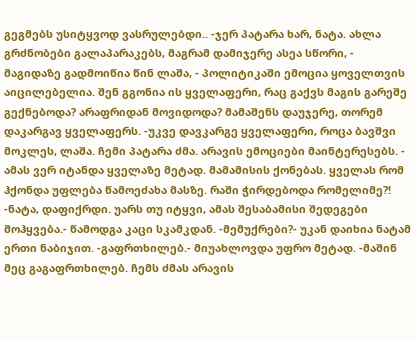გეგმებს უსიტყვოდ ვასრულებდი.. -ჯერ პატარა ხარ, ნატა. ახლა გრძნობები გალაპარაკებს, მაგრამ დამიჯერე ასეა სწორი, - მაგიდაზე გადმოიწია წინ ლაშა, - პოლიტიკაში ემოცია ყოველთვის აიცილებელია. შენ გგონია ის ყველაფერი, რაც გაქვს მაგის გარეშე გექნებოდა? არაფრიდან მოვიდოდა? მამაშენს დაუჯერე, თორემ დაკარგავ ყველაფერს. -უკვე დავკარგე ყველაფერი, როცა ბავშვი მოკლეს, ლაშა. ჩემი პატარა ძმა. არავის ემოციები მაინტერესებს. - ამას ვერ იტანდა ყველაზე მეტად. მამამისის ქონებას. ყველას რომ ჰქონდა უფლება წამოეძახა მასზე. რაში ჭირდებოდა რომელიმე?! -ნატა, დაფიქრდი. უარს თუ იტყვი, ამას შესაბამისი შედეგები მოჰყვება.- წამოდგა კაცი სკამკდან. -მემუქრები?- უკან დაიხია ნატამ ერთი ნაბიჯით. -გაფრთხილებ.- მიუახლოვდა უფრო მეტად. -მაშინ მეც გაგაფრთხილებ. ჩემს ძმას არავის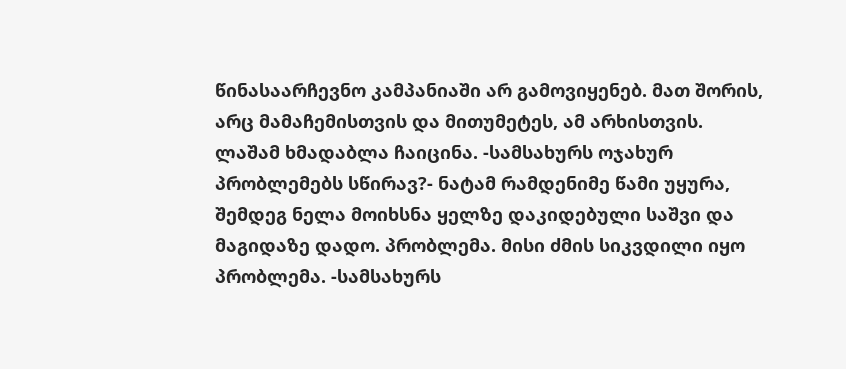წინასაარჩევნო კამპანიაში არ გამოვიყენებ. მათ შორის, არც მამაჩემისთვის და მითუმეტეს, ამ არხისთვის. ლაშამ ხმადაბლა ჩაიცინა. -სამსახურს ოჯახურ პრობლემებს სწირავ?- ნატამ რამდენიმე წამი უყურა, შემდეგ ნელა მოიხსნა ყელზე დაკიდებული საშვი და მაგიდაზე დადო. პრობლემა. მისი ძმის სიკვდილი იყო პრობლემა. -სამსახურს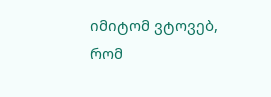იმიტომ ვტოვებ, რომ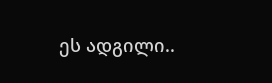ეს ადგილი..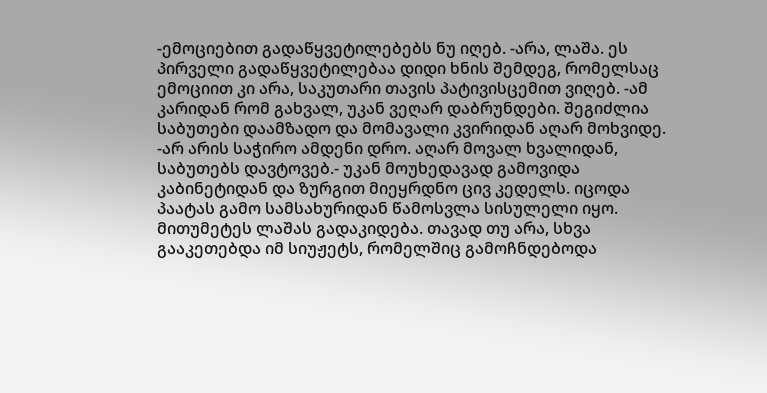-ემოციებით გადაწყვეტილებებს ნუ იღებ. -არა, ლაშა. ეს პირველი გადაწყვეტილებაა დიდი ხნის შემდეგ, რომელსაც ემოციით კი არა, საკუთარი თავის პატივისცემით ვიღებ. -ამ კარიდან რომ გახვალ, უკან ვეღარ დაბრუნდები. შეგიძლია საბუთები დაამზადო და მომავალი კვირიდან აღარ მოხვიდე. -არ არის საჭირო ამდენი დრო. აღარ მოვალ ხვალიდან, საბუთებს დავტოვებ.- უკან მოუხედავად გამოვიდა კაბინეტიდან და ზურგით მიეყრდნო ცივ კედელს. იცოდა პაატას გამო სამსახურიდან წამოსვლა სისულელი იყო. მითუმეტეს ლაშას გადაკიდება. თავად თუ არა, სხვა გააკეთებდა იმ სიუჟეტს, რომელშიც გამოჩნდებოდა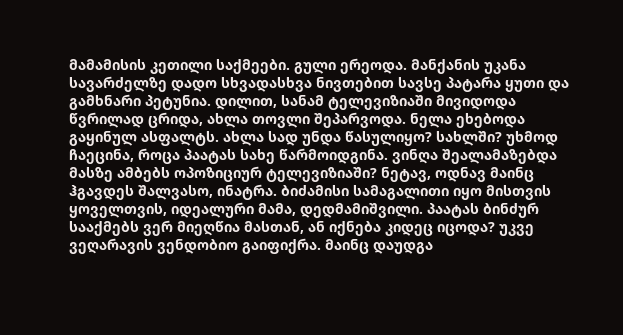მამამისის კეთილი საქმეები. გული ერეოდა. მანქანის უკანა სავარძელზე დადო სხვადასხვა ნივთებით სავსე პატარა ყუთი და გამხნარი პეტუნია. დილით, სანამ ტელევიზიაში მივიდოდა წვრილად ცრიდა, ახლა თოვლი შეპარვოდა. ნელა ეხებოდა გაყინულ ასფალტს. ახლა სად უნდა წასულიყო? სახლში? უხმოდ ჩაეცინა, როცა პაატას სახე წარმოიდგინა. ვინღა შეალამაზებდა მასზე ამბებს ოპოზიციურ ტელევიზიაში? ნეტავ, ოდნავ მაინც ჰგავდეს შალვასო, ინატრა. ბიძამისი სამაგალითი იყო მისთვის ყოველთვის, იდეალური მამა, დედმამიშვილი. პაატას ბინძურ სააქმებს ვერ მიეღწია მასთან, ან იქნება კიდეც იცოდა? უკვე ვეღარავის ვენდობიო გაიფიქრა. მაინც დაუდგა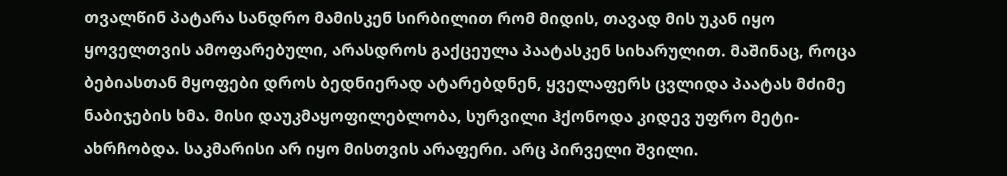თვალწინ პატარა სანდრო მამისკენ სირბილით რომ მიდის, თავად მის უკან იყო ყოველთვის ამოფარებული, არასდროს გაქცეულა პაატასკენ სიხარულით. მაშინაც, როცა ბებიასთან მყოფები დროს ბედნიერად ატარებდნენ, ყველაფერს ცვლიდა პაატას მძიმე ნაბიჯების ხმა. მისი დაუკმაყოფილებლობა, სურვილი ჰქონოდა კიდევ უფრო მეტი-ახრჩობდა. საკმარისი არ იყო მისთვის არაფერი. არც პირველი შვილი.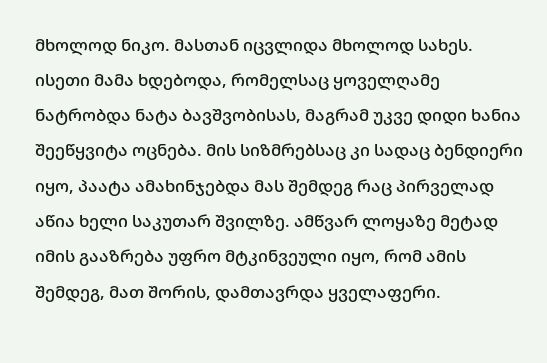მხოლოდ ნიკო. მასთან იცვლიდა მხოლოდ სახეს. ისეთი მამა ხდებოდა, რომელსაც ყოველღამე ნატრობდა ნატა ბავშვობისას, მაგრამ უკვე დიდი ხანია შეეწყვიტა ოცნება. მის სიზმრებსაც კი სადაც ბენდიერი იყო, პაატა ამახინჯებდა მას შემდეგ რაც პირველად აწია ხელი საკუთარ შვილზე. ამწვარ ლოყაზე მეტად იმის გააზრება უფრო მტკინვეული იყო, რომ ამის შემდეგ, მათ შორის, დამთავრდა ყველაფერი.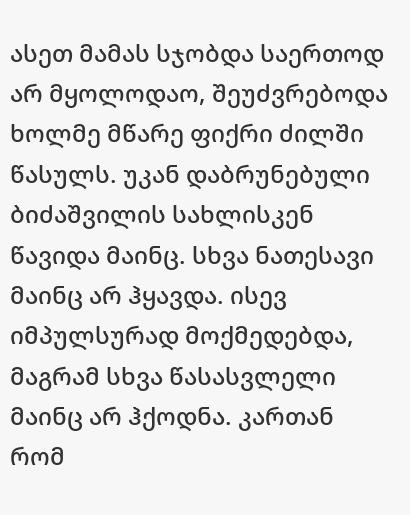ასეთ მამას სჯობდა საერთოდ არ მყოლოდაო, შეუძვრებოდა ხოლმე მწარე ფიქრი ძილში წასულს. უკან დაბრუნებული ბიძაშვილის სახლისკენ წავიდა მაინც. სხვა ნათესავი მაინც არ ჰყავდა. ისევ იმპულსურად მოქმედებდა, მაგრამ სხვა წასასვლელი მაინც არ ჰქოდნა. კართან რომ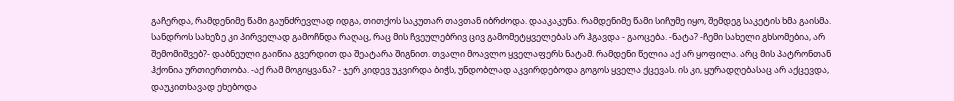გაჩერდა, რამდენიმე წამი გაუნძრევლად იდგა, თითქოს საკუთარ თავთან იბრძოდა. დააკაკუნა. რამდენიმე წამი სიჩუმე იყო, შემდეგ საკეტის ხმა გაისმა. სანდროს სახეზე კი პირველად გამოჩნდა რაღაც, რაც მის ჩვეულებრივ ცივ გამომეტყველებას არ ჰგავდა - გაოცება. -ნატა? -ჩემი სახელი გხსომებია, არ შემომიშვებ?- დაბნეული გაიწია გვერდით და შეატარა შიგნით. თვალი მოავლო ყველაფერს ნატამ. რამდენი წელია აქ არ ყოფილა. არც მის პატრონთან ჰქონია ურთიერთობა. -აქ რამ მოგიყვანა? - ჯერ კიდევ უკვირდა ბიჭს, უნდობლად აკვირდებოდა გოგოს ყველა ქცევას. ის კი, ყურადღებასაც არ აქცევდა, დაუკითხავად ეხებოდა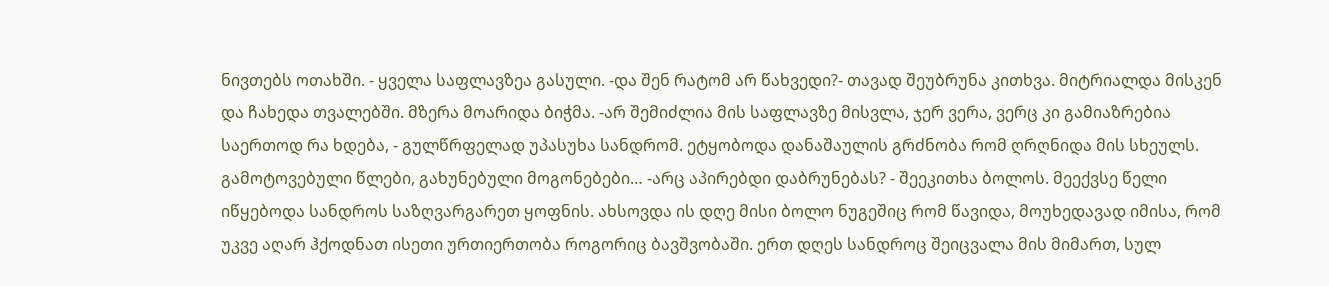ნივთებს ოთახში. - ყველა საფლავზეა გასული. -და შენ რატომ არ წახვედი?- თავად შეუბრუნა კითხვა. მიტრიალდა მისკენ და ჩახედა თვალებში. მზერა მოარიდა ბიჭმა. -არ შემიძლია მის საფლავზე მისვლა, ჯერ ვერა, ვერც კი გამიაზრებია საერთოდ რა ხდება, - გულწრფელად უპასუხა სანდრომ. ეტყობოდა დანაშაულის გრძნობა რომ ღრღნიდა მის სხეულს. გამოტოვებული წლები, გახუნებული მოგონებები… -არც აპირებდი დაბრუნებას? - შეეკითხა ბოლოს. მეექვსე წელი იწყებოდა სანდროს საზღვარგარეთ ყოფნის. ახსოვდა ის დღე მისი ბოლო ნუგეშიც რომ წავიდა, მოუხედავად იმისა, რომ უკვე აღარ ჰქოდნათ ისეთი ურთიერთობა როგორიც ბავშვობაში. ერთ დღეს სანდროც შეიცვალა მის მიმართ, სულ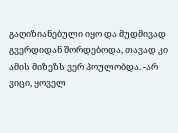გაღიზიანებული იყო და მუდმივად გვერდიდან შორდებოდა, თავად კი ამის მიზეზს ვერ პოულობდა. -არ ვიცი, ყოველ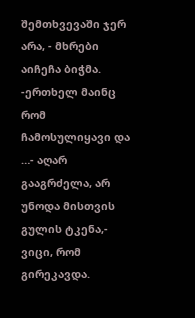შემთხვევაში ჯერ არა, - მხრები აიჩეჩა ბიჭმა. -ერთხელ მაინც რომ ჩამოსულიყავი და …- აღარ გააგრძელა, არ უნოდა მისთვის გულის ტკენა,- ვიცი, რომ გირეკავდა.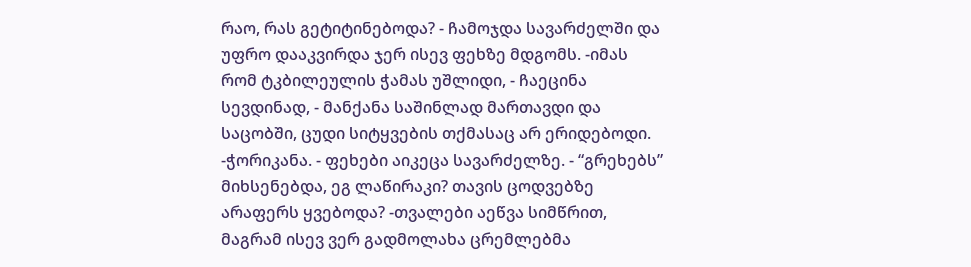რაო, რას გეტიტინებოდა? - ჩამოჯდა სავარძელში და უფრო დააკვირდა ჯერ ისევ ფეხზე მდგომს. -იმას რომ ტკბილეულის ჭამას უშლიდი, - ჩაეცინა სევდინად, - მანქანა საშინლად მართავდი და საცობში, ცუდი სიტყვების თქმასაც არ ერიდებოდი. -ჭორიკანა. - ფეხები აიკეცა სავარძელზე. - “გრეხებს” მიხსენებდა, ეგ ლაწირაკი? თავის ცოდვებზე არაფერს ყვებოდა? -თვალები აეწვა სიმწრით, მაგრამ ისევ ვერ გადმოლახა ცრემლებმა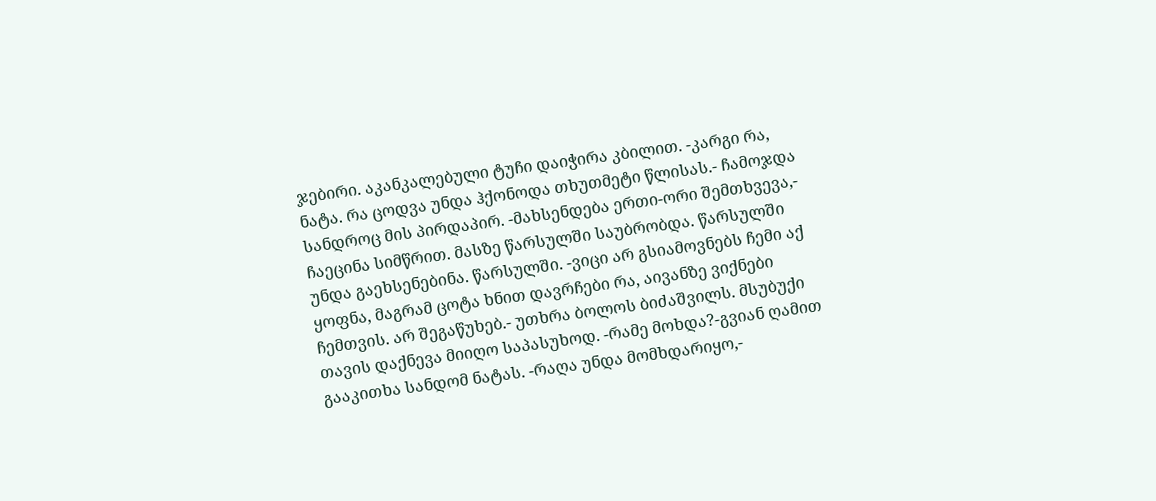ჯებირი. აკანკალებული ტუჩი დაიჭირა კბილით. -კარგი რა, ნატა. რა ცოდვა უნდა ჰქონოდა თხუთმეტი წლისას.- ჩამოჯდა სანდროც მის პირდაპირ. -მახსენდება ერთი-ორი შემთხვევა,- ჩაეცინა სიმწრით. მასზე წარსულში საუბრობდა. წარსულში უნდა გაეხსენებინა. წარსულში. -ვიცი არ გსიამოვნებს ჩემი აქ ყოფნა, მაგრამ ცოტა ხნით დავრჩები რა, აივანზე ვიქნები ჩემთვის. არ შეგაწუხებ.- უთხრა ბოლოს ბიძაშვილს. მსუბუქი თავის დაქნევა მიიღო საპასუხოდ. -რამე მოხდა?-გვიან ღამით გააკითხა სანდომ ნატას. -რაღა უნდა მომხდარიყო,-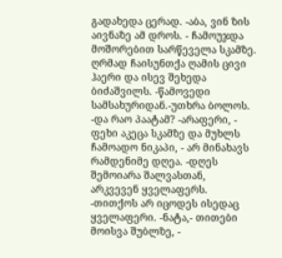გადახედა ცერად. -აბა, ვინ ზის აივნაზე ამ დროს. - ჩამოუჯდა მოშორებით სარწეველა სკამზე. ღრმად ჩაისუნთქა ღამის ცივი ჰაერი და ისევ შეხედა ბიძაშვილს. -წამოვედი სამსახურიდან.-უთხრა ბოლოს. -და რაო პაატამ? -არაფერი, - ფეხი აკეცა სკამზე და მუხლს ჩამოადო ნიკაპი, - არ მინახავს რამდენიმე დღეა. -დღეს შემოიარა შალვასთან, არკვევენ ყველაფერს. -თითქოს არ იცოდეს ისედაც ყველაფერი. -ნატა,- თითები მოისვა შუბლზე, -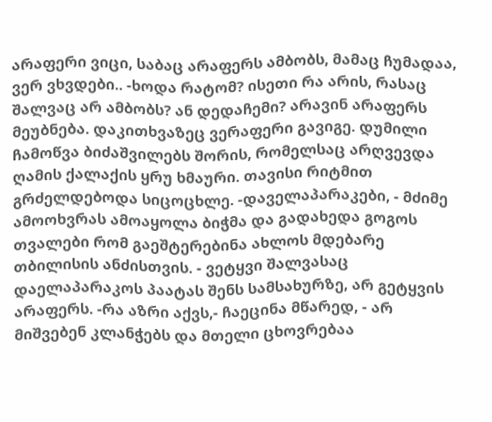არაფერი ვიცი, საბაც არაფერს ამბობს, მამაც ჩუმადაა, ვერ ვხვდები.. -ხოდა რატომ? ისეთი რა არის, რასაც შალვაც არ ამბობს? ან დედაჩემი? არავინ არაფერს მეუბნება. დაკითხვაზეც ვერაფერი გავიგე. დუმილი ჩამოწვა ბიძაშვილებს შორის, რომელსაც არღვევდა ღამის ქალაქის ყრუ ხმაური. თავისი რიტმით გრძელდებოდა სიცოცხლე. -დაველაპარაკები, - მძიმე ამოოხვრას ამოაყოლა ბიჭმა და გადახედა გოგოს თვალები რომ გაეშტერებინა ახლოს მდებარე თბილისის ანძისთვის. - ვეტყვი შალვასაც დაელაპარაკოს პაატას შენს სამსახურზე, არ გეტყვის არაფერს. -რა აზრი აქვს,- ჩაეცინა მწარედ, - არ მიშვებენ კლანჭებს და მთელი ცხოვრებაა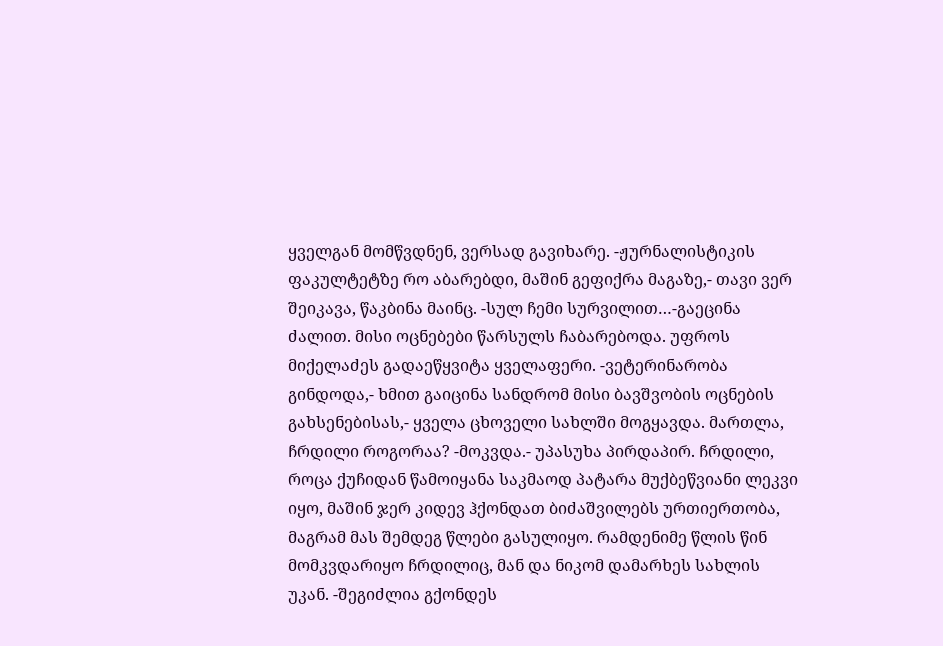ყველგან მომწვდნენ, ვერსად გავიხარე. -ჟურნალისტიკის ფაკულტეტზე რო აბარებდი, მაშინ გეფიქრა მაგაზე,- თავი ვერ შეიკავა, წაკბინა მაინც. -სულ ჩემი სურვილით…-გაეცინა ძალით. მისი ოცნებები წარსულს ჩაბარებოდა. უფროს მიქელაძეს გადაეწყვიტა ყველაფერი. -ვეტერინარობა გინდოდა,- ხმით გაიცინა სანდრომ მისი ბავშვობის ოცნების გახსენებისას,- ყველა ცხოველი სახლში მოგყავდა. მართლა, ჩრდილი როგორაა? -მოკვდა.- უპასუხა პირდაპირ. ჩრდილი, როცა ქუჩიდან წამოიყანა საკმაოდ პატარა მუქბეწვიანი ლეკვი იყო, მაშინ ჯერ კიდევ ჰქონდათ ბიძაშვილებს ურთიერთობა, მაგრამ მას შემდეგ წლები გასულიყო. რამდენიმე წლის წინ მომკვდარიყო ჩრდილიც, მან და ნიკომ დამარხეს სახლის უკან. -შეგიძლია გქონდეს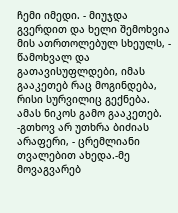ჩემი იმედი. - მიუჯდა გვერდით და ხელი შემოხვია მის ათრთოლებულ სხეულს, - წამოხვალ და გათავისუფლდები, იმას გააკეთებ რაც მოგინდება, რისი სურვილიც გექნება. ამას ნიკოს გამო გააკეთებ. -გთხოვ არ უთხრა ბიძიას არაფერი, - ცრემლიანი თვალებით ახედა.-მე მოვაგვარებ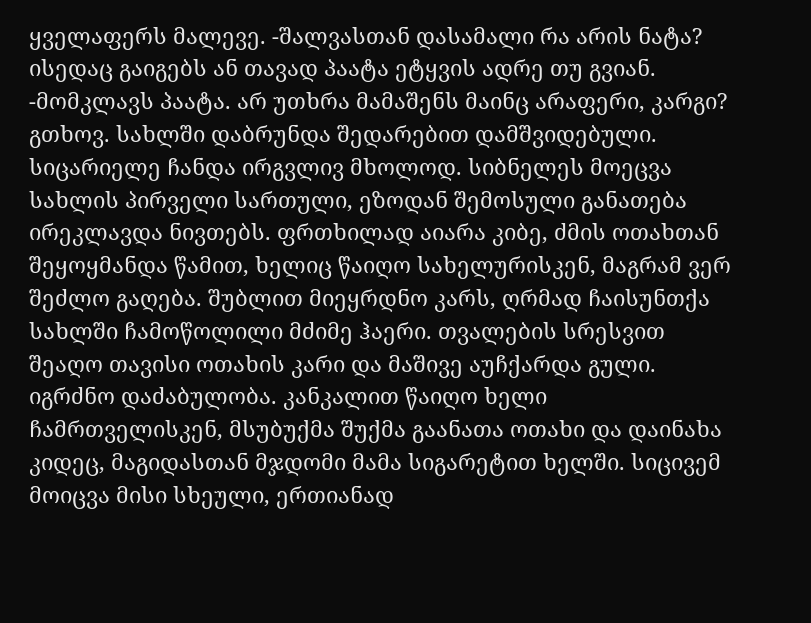ყველაფერს მალევე. -შალვასთან დასამალი რა არის ნატა? ისედაც გაიგებს ან თავად პაატა ეტყვის ადრე თუ გვიან. -მომკლავს პაატა. არ უთხრა მამაშენს მაინც არაფერი, კარგი? გთხოვ. სახლში დაბრუნდა შედარებით დამშვიდებული. სიცარიელე ჩანდა ირგვლივ მხოლოდ. სიბნელეს მოეცვა სახლის პირველი სართული, ეზოდან შემოსული განათება ირეკლავდა ნივთებს. ფრთხილად აიარა კიბე, ძმის ოთახთან შეყოყმანდა წამით, ხელიც წაიღო სახელურისკენ, მაგრამ ვერ შეძლო გაღება. შუბლით მიეყრდნო კარს, ღრმად ჩაისუნთქა სახლში ჩამოწოლილი მძიმე ჰაერი. თვალების სრესვით შეაღო თავისი ოთახის კარი და მაშივე აუჩქარდა გული. იგრძნო დაძაბულობა. კანკალით წაიღო ხელი ჩამრთველისკენ, მსუბუქმა შუქმა გაანათა ოთახი და დაინახა კიდეც, მაგიდასთან მჯდომი მამა სიგარეტით ხელში. სიცივემ მოიცვა მისი სხეული, ერთიანად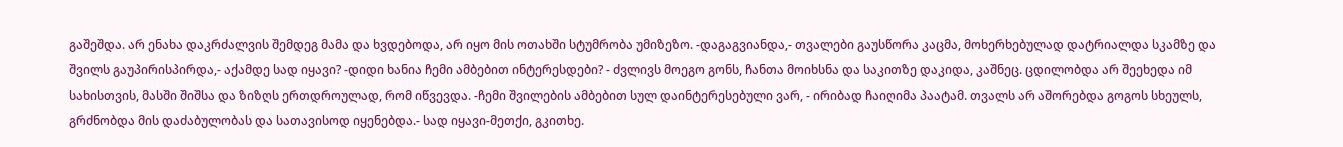გაშეშდა. არ ენახა დაკრძალვის შემდეგ მამა და ხვდებოდა, არ იყო მის ოთახში სტუმრობა უმიზეზო. -დაგაგვიანდა,- თვალები გაუსწორა კაცმა, მოხერხებულად დატრიალდა სკამზე და შვილს გაუპირისპირდა,- აქამდე სად იყავი? -დიდი ხანია ჩემი ამბებით ინტერესდები? - ძვლივს მოეგო გონს, ჩანთა მოიხსნა და საკითზე დაკიდა, კაშნეც. ცდილობდა არ შეეხედა იმ სახისთვის, მასში შიშსა და ზიზღს ერთდროულად, რომ იწვევდა. -ჩემი შვილების ამბებით სულ დაინტერესებული ვარ, - ირიბად ჩაიღიმა პაატამ. თვალს არ აშორებდა გოგოს სხეულს, გრძნობდა მის დაძაბულობას და სათავისოდ იყენებდა.- სად იყავი-მეთქი, გკითხე.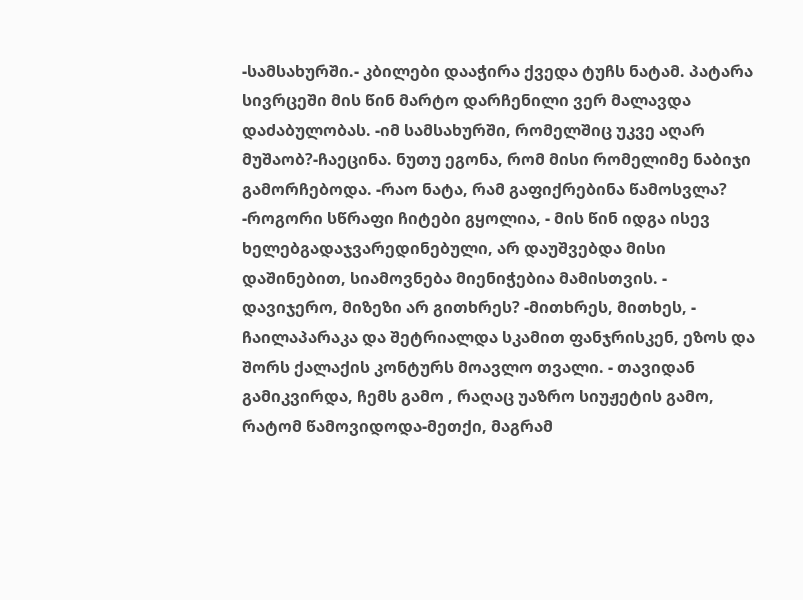-სამსახურში.- კბილები დააჭირა ქვედა ტუჩს ნატამ. პატარა სივრცეში მის წინ მარტო დარჩენილი ვერ მალავდა დაძაბულობას. -იმ სამსახურში, რომელშიც უკვე აღარ მუშაობ?-ჩაეცინა. ნუთუ ეგონა, რომ მისი რომელიმე ნაბიჯი გამორჩებოდა. -რაო ნატა, რამ გაფიქრებინა წამოსვლა? -როგორი სწრაფი ჩიტები გყოლია, - მის წინ იდგა ისევ ხელებგადაჯვარედინებული, არ დაუშვებდა მისი დაშინებით, სიამოვნება მიენიჭებია მამისთვის. - დავიჯერო, მიზეზი არ გითხრეს? -მითხრეს, მითხეს, - ჩაილაპარაკა და შეტრიალდა სკამით ფანჯრისკენ, ეზოს და შორს ქალაქის კონტურს მოავლო თვალი. - თავიდან გამიკვირდა, ჩემს გამო , რაღაც უაზრო სიუჟეტის გამო, რატომ წამოვიდოდა-მეთქი, მაგრამ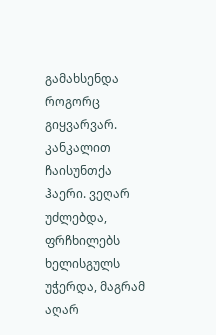გამახსენდა როგორც გიყვარვარ. კანკალით ჩაისუნთქა ჰაერი. ვეღარ უძლებდა, ფრჩხილებს ხელისგულს უჭერდა, მაგრამ აღარ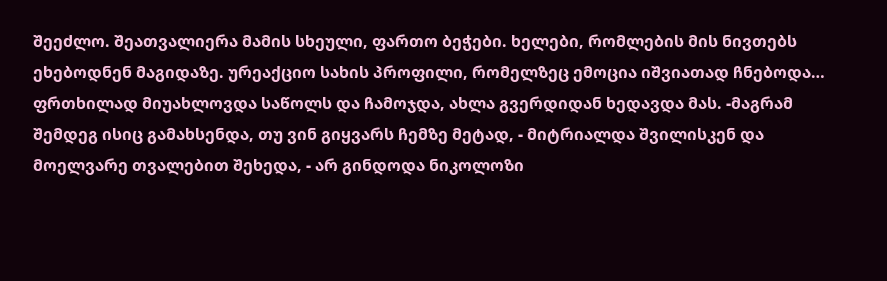შეეძლო. შეათვალიერა მამის სხეული, ფართო ბეჭები. ხელები, რომლების მის ნივთებს ეხებოდნენ მაგიდაზე. ურეაქციო სახის პროფილი, რომელზეც ემოცია იშვიათად ჩნებოდა… ფრთხილად მიუახლოვდა საწოლს და ჩამოჯდა, ახლა გვერდიდან ხედავდა მას. -მაგრამ შემდეგ ისიც გამახსენდა, თუ ვინ გიყვარს ჩემზე მეტად, - მიტრიალდა შვილისკენ და მოელვარე თვალებით შეხედა, - არ გინდოდა ნიკოლოზი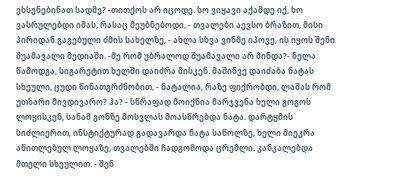ეხსენებინათ სადმე? -თითქოს არ იცოდე. ხო ვიყავი აქამდე იქ, ხო ვასრულებდი იმას, რასაც მეუბნებოდი, - თვალები აევსო ბრაზით, მისი პირიდან გაგებული ძმის სახელზე, - ახლა სხვა ვინმე იპოვე, ის იყოს შენი შუამავალი მედიაში. -მე რომ უბრალოდ შუამავალი არ მინდა?- ნელა წამოდგა, სიგარეტით ხელში დაიძრა მისკენ. მაშინვე დაიძაბა ნატას სხეული, ცუდი წინათგრძნობით, - ნატალია, რაზე ფიქრობდი, ლაშას რომ უთხარი მივდივარო? ჰა? - სწრაფად მოიქნია მარჯვენა ხელი გოგოს ლოყისკენ, სანამ გონზე მოსვლას მოასწრებდა ნატა. დარტყმის სიძლიერით, ინსტიქტურად გადავარდა ნატა საწოლზე, ხელი მიეკრა აწითლებულ ლოყაზე, თვალებში ჩადგომოდა ცრემლი. კანკალებდა მთელი სხეულით. - შენ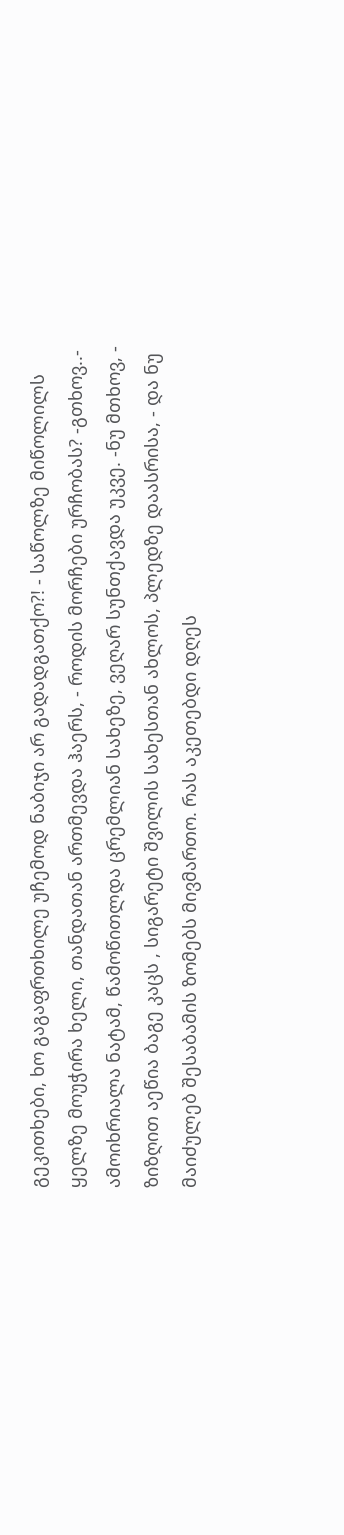გეკითხები, ხო გაგაფრთხილე უჩემოდ ნაბიჯი არ გადადგათქო?! - საწოლზე მიწოლილს ყელზე მოუჭირა ხელი, თანდათან ართმევდა ჰაერს, - როდის მორჩები ურჩობას? -გთხოვ..- ამოიხრიალა ნატამ, წამოწითლდა ცრემლიან სახეზე, ვეღარ სუნთქავდა უკვე. -ნუ მთხოვ, - ზიზღით აეწია ბაგე კაცს , სიგარეტი შვილის სახესთან ახლოს, პლედზე დაასრისა, - და ნუ მაიძულებ შესაბამის ზომებს მივმართო. რას აკეთებდი დღეს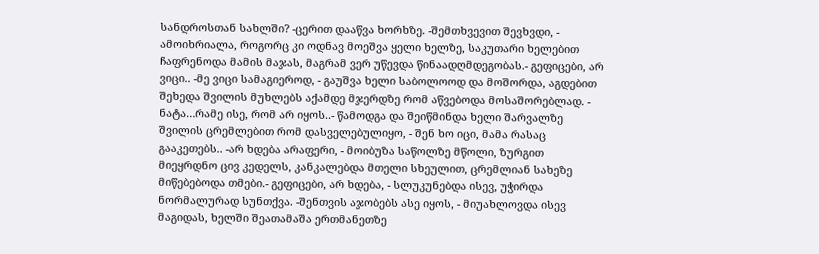სანდროსთან სახლში? -ცერით დააწვა ხორხზე. -შემთხვევით შევხვდი, - ამოიხრიალა, როგორც კი ოდნავ მოეშვა ყელი ხელზე, საკუთარი ხელებით ჩაფრენოდა მამის მაჯას, მაგრამ ვერ უწევდა წინაადღმდეგობას.- გეფიცები, არ ვიცი.. -მე ვიცი სამაგიეროდ, - გაუშვა ხელი საბოლოოდ და მოშორდა, აგდებით შეხედა შვილის მუხლებს აქამდე მჯერდზე რომ აწვებოდა მოსაშორებლად. - ნატა…რამე ისე, რომ არ იყოს..- წამოდგა და შეიწმინდა ხელი შარვალზე შვილის ცრემლებით რომ დასველებულიყო, - შენ ხო იცი, მამა რასაც გააკეთებს.. -არ ხდება არაფერი, - მოიბუზა საწოლზე მწოლი, ზურგით მიეყრდნო ცივ კედელს, კანკალებდა მთელი სხეულით, ცრემლიან სახეზე მიწებებოდა თმები.- გეფიცები, არ ხდება, - სლუკუნებდა ისევ, უჭირდა ნორმალურად სუნთქვა. -შენთვის აჯობებს ასე იყოს, - მიუახლოვდა ისევ მაგიდას, ხელში შეათამაშა ერთმანეთზე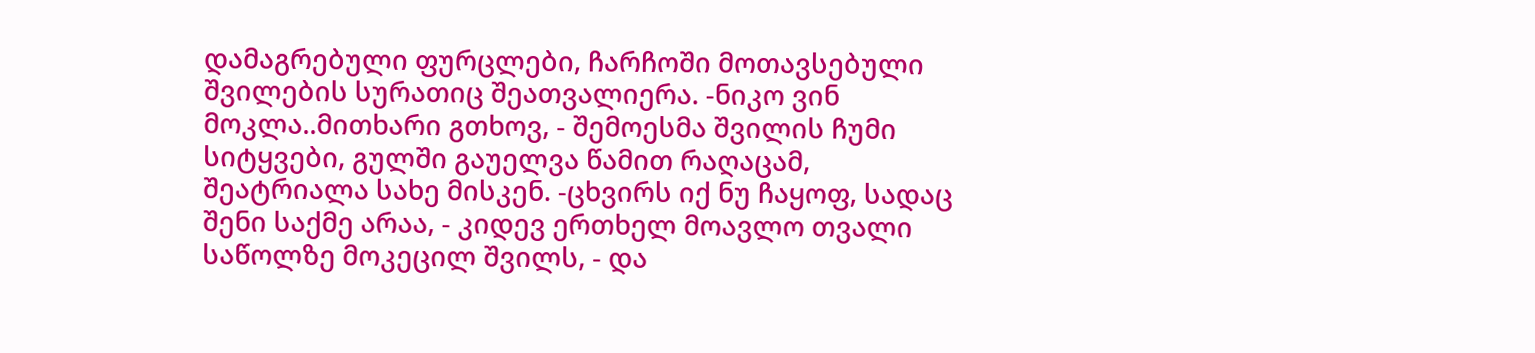დამაგრებული ფურცლები, ჩარჩოში მოთავსებული შვილების სურათიც შეათვალიერა. -ნიკო ვინ მოკლა..მითხარი გთხოვ, - შემოესმა შვილის ჩუმი სიტყვები, გულში გაუელვა წამით რაღაცამ, შეატრიალა სახე მისკენ. -ცხვირს იქ ნუ ჩაყოფ, სადაც შენი საქმე არაა, - კიდევ ერთხელ მოავლო თვალი საწოლზე მოკეცილ შვილს, - და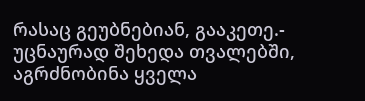რასაც გეუბნებიან, გააკეთე.- უცნაურად შეხედა თვალებში, აგრძნობინა ყველა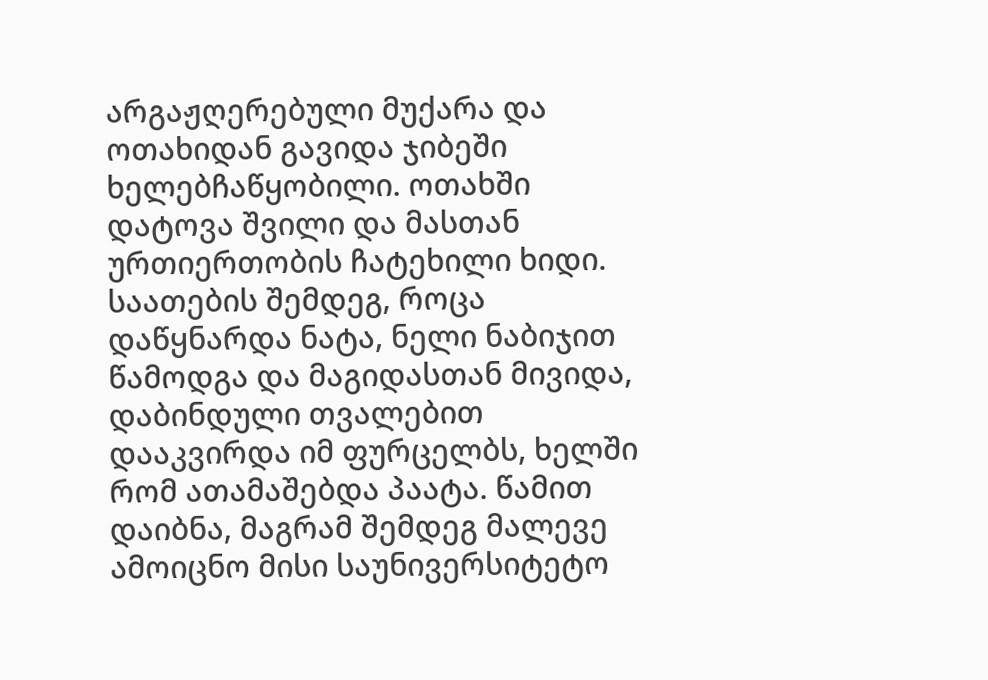არგაჟღერებული მუქარა და ოთახიდან გავიდა ჯიბეში ხელებჩაწყობილი. ოთახში დატოვა შვილი და მასთან ურთიერთობის ჩატეხილი ხიდი. საათების შემდეგ, როცა დაწყნარდა ნატა, ნელი ნაბიჯით წამოდგა და მაგიდასთან მივიდა, დაბინდული თვალებით დააკვირდა იმ ფურცელბს, ხელში რომ ათამაშებდა პაატა. წამით დაიბნა, მაგრამ შემდეგ მალევე ამოიცნო მისი საუნივერსიტეტო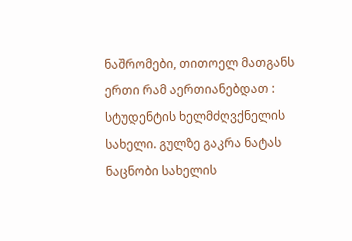ნაშრომები, თითოელ მათგანს ერთი რამ აერთიანებდათ : სტუდენტის ხელმძღვქნელის სახელი. გულზე გაკრა ნატას ნაცნობი სახელის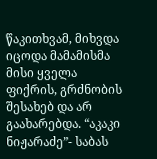წაკითხვამ, მიხვდა იცოდა მამამისმა მისი ყველა ფიქრის, გრძნობის შესახებ და არ გაახარებდა. “აკაკი ნიჟარაძე”- საბას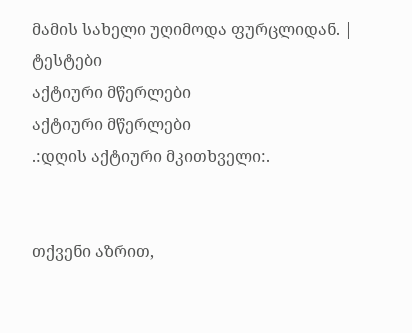მამის სახელი უღიმოდა ფურცლიდან. |
ტესტები
აქტიური მწერლები
აქტიური მწერლები
.:დღის აქტიური მკითხველი:.


თქვენი აზრით,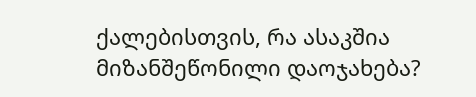ქალებისთვის, რა ასაკშია მიზანშეწონილი დაოჯახება?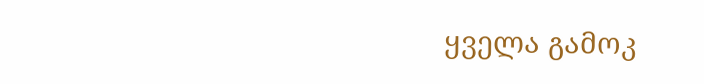ყველა გამოკ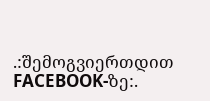.:შემოგვიერთდით FACEBOOK-ზე:.